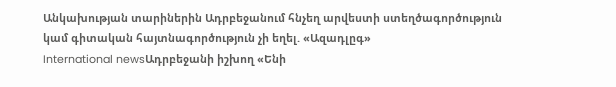Անկախության տարիներին Ադրբեջանում հնչեղ արվեստի ստեղծագործություն կամ գիտական հայտնագործություն չի եղել. «Ազադլըգ»
International newsԱդրբեջանի իշխող «Ենի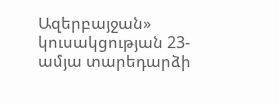Ազերբայջան» կուսակցության 23-ամյա տարեդարձի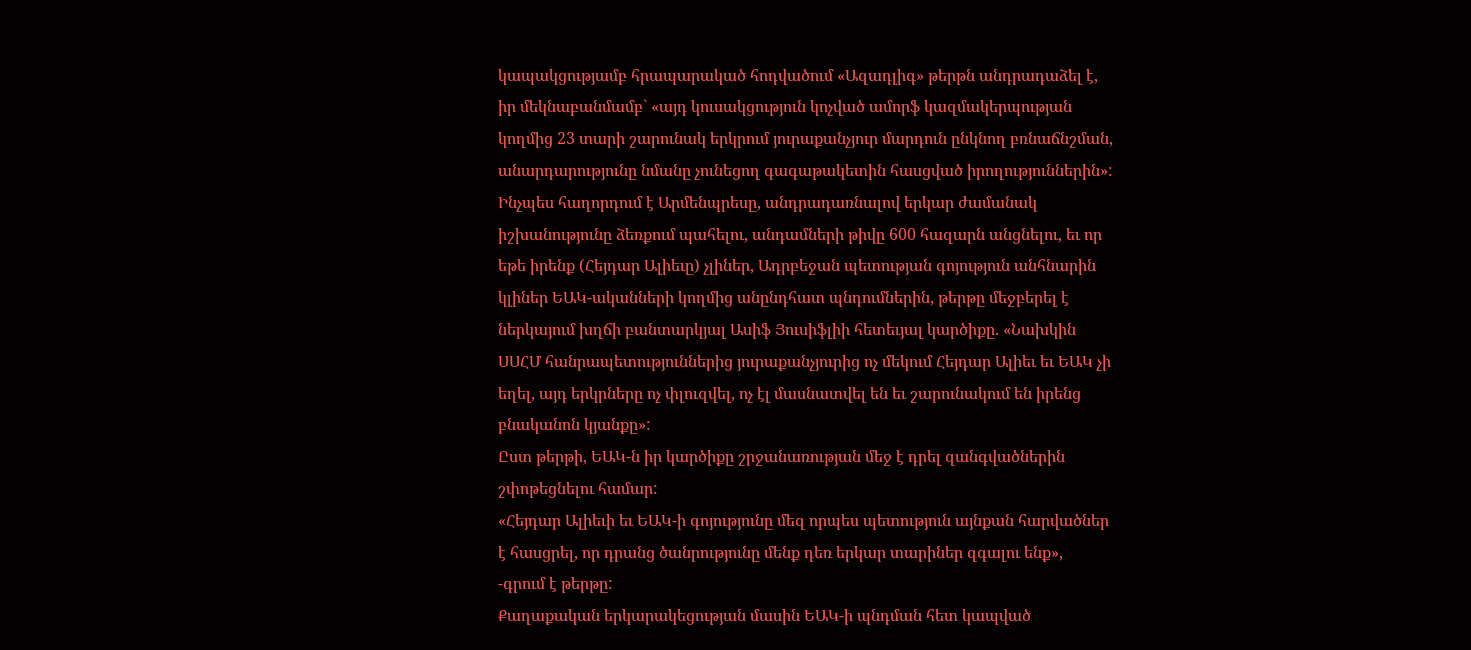կապակցությամբ հրապարակած հոդվածում «Ազադլիգ» թերթն անդրադաձել է, իր մեկնաբանմամբ` «այդ կուսակցություն կոչված ամորֆ կազմակերպության կողմից 23 տարի շարունակ երկրում յուրաքանչյուր մարդուն ընկնող բռնաճնշման, անարդարությունը նմանը չունեցող գագաթակետին հասցված իրողություններին»:
Ինչպես հաղորդում է Արմենպրեսը, անդրադառնալով երկար ժամանակ իշխանությունը ձեռքում պահելու, անդամների թիվը 600 հազարն անցնելու, եւ որ եթե իրենք (Հեյդար Ալիեւը) չլիներ, Ադրբեջան պետության գոյություն անհնարին կլիներ ԵԱԿ-ականների կողմից անընդհատ պնդումներին, թերթը մեջբերել է ներկայում խղճի բանտարկյալ Ասիֆ Յուսիֆլիի հետեւյալ կարծիքը. «Նախկին ՍՍՀՄ հանրապետություններից յուրաքանչյուրից ոչ մեկում Հեյդար Ալիեւ եւ ԵԱԿ չի եղել, այդ երկրները ոչ փլուզվել, ոչ էլ մասնատվել են եւ շարունակում են իրենց բնականոն կյանքը»:
Ըստ թերթի, ԵԱԿ-ն իր կարծիքը շրջանառության մեջ է դրել զանգվածներին շփոթեցնելու համար:
«Հեյդար Ալիեւի եւ ԵԱԿ-ի գոյությունը մեզ որպես պետություն այնքան հարվածներ է հասցրել, որ դրանց ծանրությունը մենք դեռ երկար տարիներ զգալու ենք», -գրում է թերթը:
Քաղաքական երկարակեցության մասին ԵԱԿ-ի պնդման հետ կապված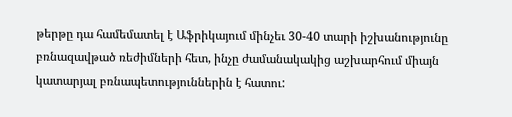թերթը դա համեմատել է Աֆրիկայում մինչեւ 30-40 տարի իշխանությունը բռնազավթած ռեժիմների հետ, ինչը ժամանակակից աշխարհում միայն կատարյալ բռնապետություններին է հատու: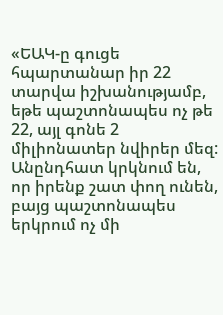«ԵԱԿ-ը գուցե հպարտանար իր 22 տարվա իշխանությամբ, եթե պաշտոնապես ոչ թե 22, այլ գոնե 2 միլիոնատեր նվիրեր մեզ: Անընդհատ կրկնում են, որ իրենք շատ փող ունեն, բայց պաշտոնապես երկրում ոչ մի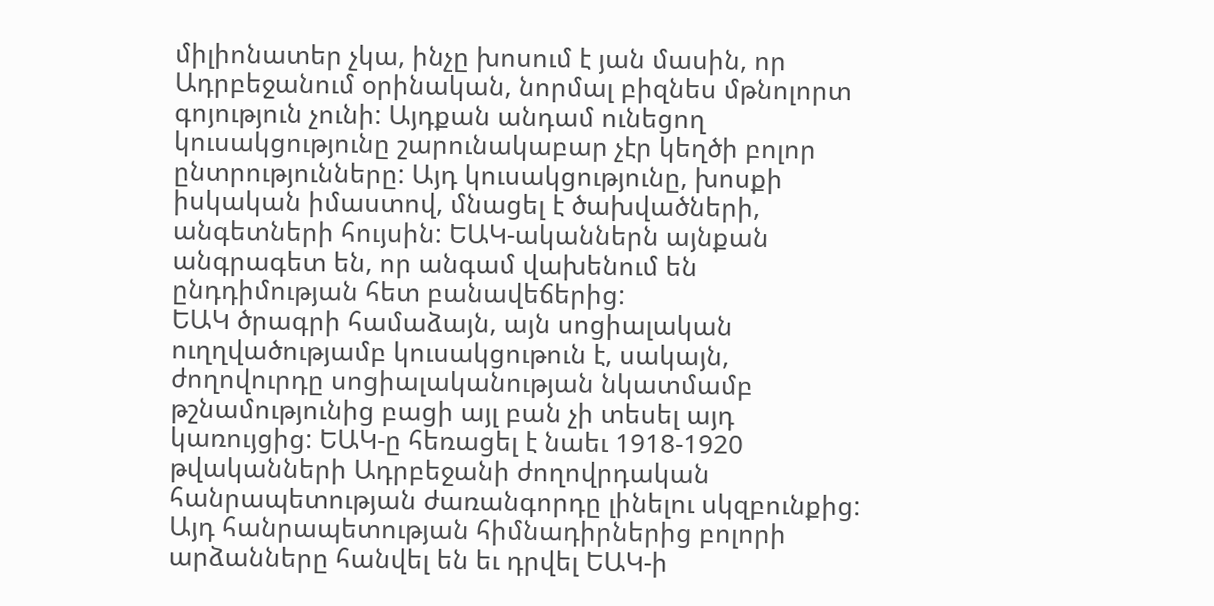միլիոնատեր չկա, ինչը խոսում է յան մասին, որ Ադրբեջանում օրինական, նորմալ բիզնես մթնոլորտ գոյություն չունի: Այդքան անդամ ունեցող կուսակցությունը շարունակաբար չէր կեղծի բոլոր ընտրությունները: Այդ կուսակցությունը, խոսքի իսկական իմաստով, մնացել է ծախվածների, անգետների հույսին: ԵԱԿ-ականներն այնքան անգրագետ են, որ անգամ վախենում են ընդդիմության հետ բանավեճերից:
ԵԱԿ ծրագրի համաձայն, այն սոցիալական ուղղվածությամբ կուսակցութուն է, սակայն, ժողովուրդը սոցիալականության նկատմամբ թշնամությունից բացի այլ բան չի տեսել այդ կառույցից: ԵԱԿ-ը հեռացել է նաեւ 1918-1920 թվականների Ադրբեջանի ժողովրդական հանրապետության ժառանգորդը լինելու սկզբունքից: Այդ հանրապետության հիմնադիրներից բոլորի արձանները հանվել են եւ դրվել ԵԱԿ-ի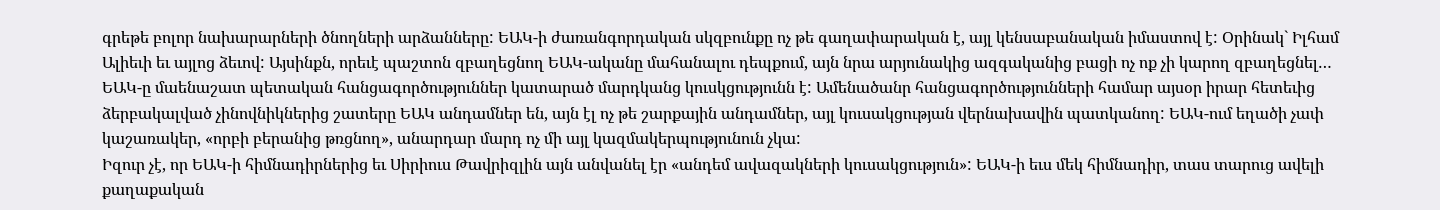գրեթե բոլոր նախարարների ծնողների արձանները: ԵԱԿ-ի ժառանգորդական սկզբունքը ոչ թե գաղափարական է, այլ կենսաբանական իմաստով է: Օրինակ` Իլհամ Ալիեւի եւ այլոց ձեւով: Այսինքն, որեւէ պաշտոն զբաղեցնող ԵԱԿ-ականը մահանալու դեպքում, այն նրա արյունակից ազգականից բացի ոչ ոք չի կարող զբաղեցնել…
ԵԱԿ-ը մաենաշատ պետական հանցագործություններ կատարած մարդկանց կուսկցությունն է: Ամենածանր հանցագործությունների համար այսօր իրար հետեւից ձերբակալված չինովնիկներից շատերը ԵԱԿ անդամներ են, այն էլ ոչ թե շարքային անդամներ, այլ կուսակցության վերնախավին պատկանող: ԵԱԿ-ում եղածի չափ կաշառակեր, «որբի բերանից թռցնող», անարդար մարդ ոչ մի այլ կազմակերպությունուն չկա:
Իզուր չէ, որ ԵԱԿ-ի հիմնադիրներից եւ Սիրիուս Թավրիզլին այն անվանել էր «անդեմ ավազակների կուսակցություն»: ԵԱԿ-ի եւս մեկ հիմնադիր, տաս տարուց ավելի քաղաքական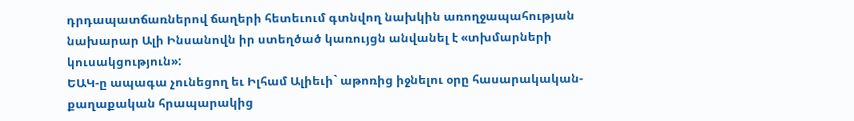դրդապատճառներով ճաղերի հետեւում գտնվող նախկին առողջապահության նախարար Ալի Ինսանովն իր ստեղծած կառույցն անվանել է «տխմարների կուսակցություն»:
ԵԱԿ-ը ապագա չունեցող եւ Իլհամ Ալիեւի` աթոռից իջնելու օրը հասարակական-քաղաքական հրապարակից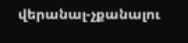վերանալ-չքանալու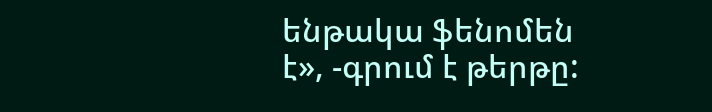ենթակա ֆենոմեն է», -գրում է թերթը: